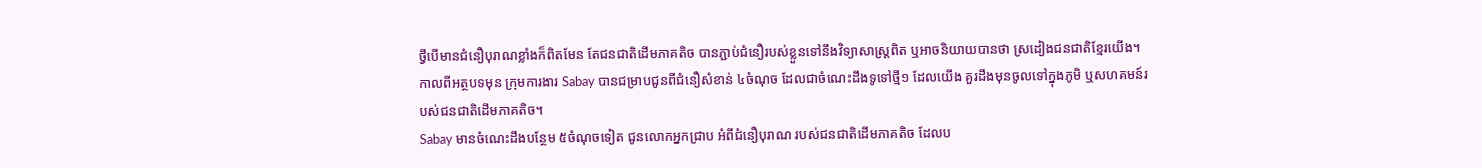ថ្វីបើមានជំនឿបុរាណខ្លាំងក៏ពិតមែន តែជនជាតិដើមភាគតិច បានភ្ជាប់ជំនឿរបស់ខ្លួនទៅនឹងវិទ្យាសាស្ត្រពិត ឬអាចនិយាយបានថា ស្រដៀងជនជាតិខ្មែរយើង។
កាលពីអត្ថបទមុន ក្រុមការងារ Sabay បានជម្រាបជូនពីជំនឿសំខាន់ ៤ចំណុច ដែលជាចំណេះដឹងទូទៅថ្មី១ ដែលយើង គួរដឹងមុនចូលទៅក្នុងភូមិ ឬសហគមន៍របស់ជនជាតិដើមភាគតិច។
Sabay មានចំណេះដឹងបន្ថែម ៥ចំណុចទៀត ជូនលោកអ្នកជ្រាប អំពីជំនឿបុរាណ របស់ជនជាតិដើមភាគតិច ដែលប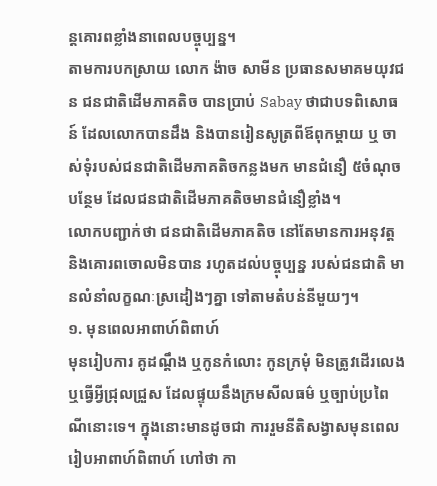ន្តគោរពខ្លាំងនាពេលបច្ចុប្បន្ន។
តាមការបកស្រាយ លោក ង៉ាច សាមីន ប្រធានសមាគមយុវជន ជនជាតិដើមភាគតិច បានប្រាប់ Sabay ថាជាបទពិសោធន៍ ដែលលោកបានដឹង និងបានរៀនសូត្រពីឪពុកម្ដាយ ឬ ចាស់ទុំរបស់ជនជាតិដើមភាគតិចកន្លងមក មានជំនឿ ៥ចំណុចបន្ថែម ដែលជនជាតិដើមភាគតិចមានជំនឿខ្លាំង។
លោកបញ្ជាក់ថា ជនជាតិដើមភាគតិច នៅតែមានការអនុវត្ត និងគោរពចោលមិនបាន រហូតដល់បច្ចុប្បន្ន របស់ជនជាតិ មានលំនាំលក្ខណៈស្រដៀងៗគ្នា ទៅតាមតំបន់នីមួយៗ។
១. មុនពេលអាពាហ៍ពិពាហ៍
មុនរៀបការ គូដណ្ដឹង ឬកូនកំលោះ កូនក្រមុំ មិនត្រូវដើរលេង ឬធ្វើអ្វីជ្រុលជ្រួស ដែលផ្ទុយនឹងក្រមសីលធម៌ ឬច្បាប់ប្រពៃណីនោះទេ។ ក្នុងនោះមានដូចជា ការរួមនីតិសង្វាសមុនពេលរៀបអាពាហ៍ពិពាហ៍ ហៅថា កា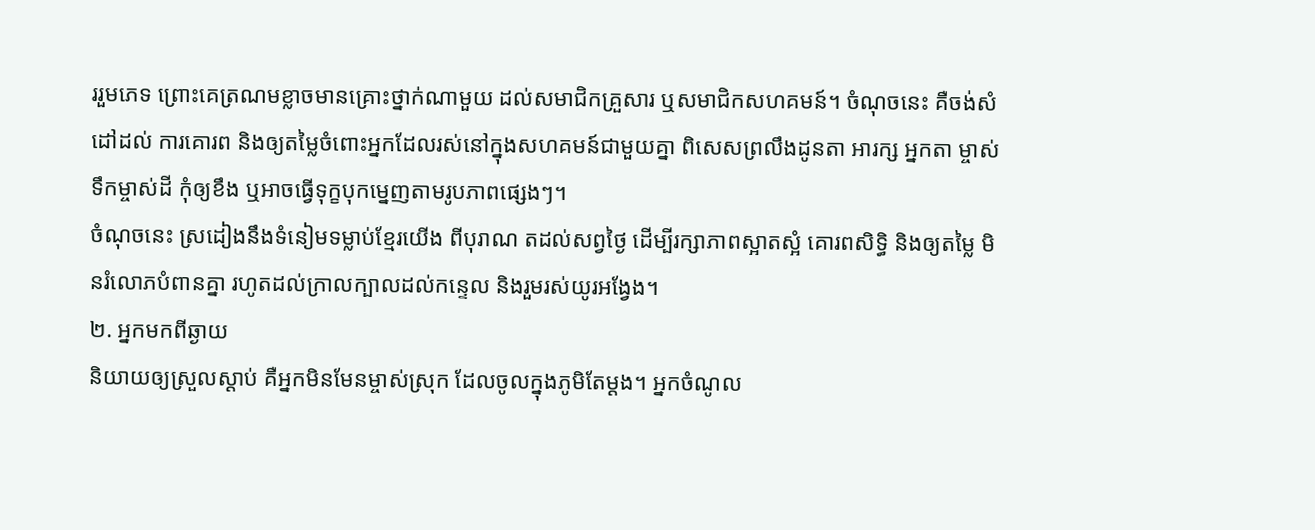ររួមភេទ ព្រោះគេត្រណមខ្លាចមានគ្រោះថ្នាក់ណាមួយ ដល់សមាជិកគ្រួសារ ឬសមាជិកសហគមន៍។ ចំណុចនេះ គឺចង់សំដៅដល់ ការគោរព និងឲ្យតម្លៃចំពោះអ្នកដែលរស់នៅក្នុងសហគមន៍ជាមួយគ្នា ពិសេសព្រលឹងដូនតា អារក្ស អ្នកតា ម្ចាស់ទឹកម្ចាស់ដី កុំឲ្យខឹង ឬអាចធ្វើទុក្ខបុកម្នេញតាមរូបភាពផ្សេងៗ។
ចំណុចនេះ ស្រដៀងនឹងទំនៀមទម្លាប់ខ្មែរយើង ពីបុរាណ តដល់សព្វថ្ងៃ ដើម្បីរក្សាភាពស្អាតស្អំ គោរពសិទ្ធិ និងឲ្យតម្លៃ មិនរំលោភបំពានគ្នា រហូតដល់ក្រាលក្បាលដល់កន្ទេល និងរួមរស់យូរអង្វែង។
២. អ្នកមកពីឆ្ងាយ
និយាយឲ្យស្រួលស្ដាប់ គឺអ្នកមិនមែនម្ចាស់ស្រុក ដែលចូលក្នុងភូមិតែម្ដង។ អ្នកចំណូល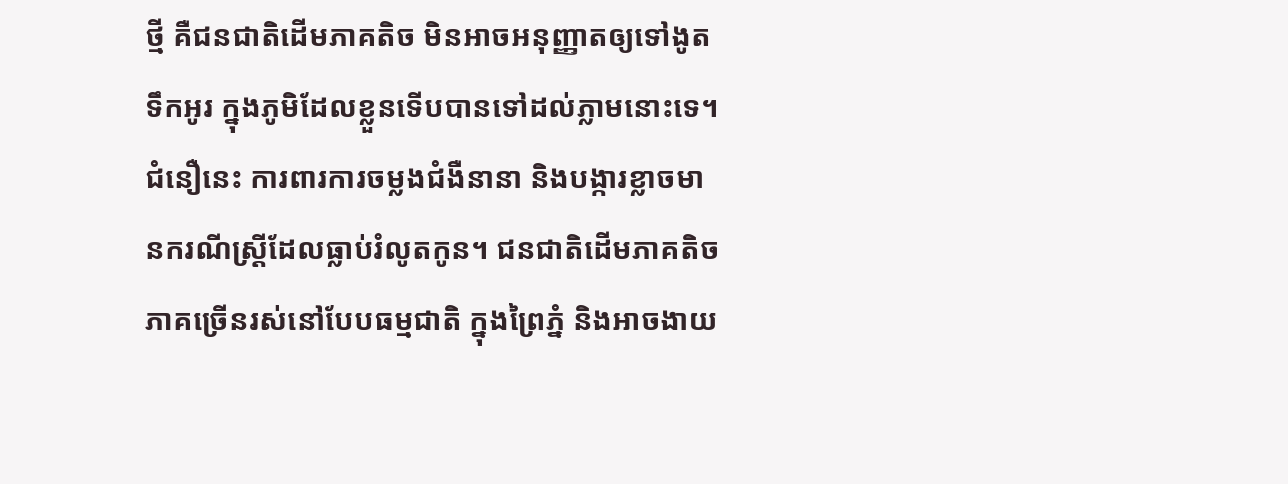ថ្មី គឺជនជាតិដើមភាគតិច មិនអាចអនុញ្ញាតឲ្យទៅងូតទឹកអូរ ក្នុងភូមិដែលខ្លួនទើបបានទៅដល់ភ្លាមនោះទេ។ ជំនឿនេះ ការពារការចម្លងជំងឺនានា និងបង្ការខ្លាចមានករណីស្ត្រីដែលធ្លាប់រំលូតកូន។ ជនជាតិដើមភាគតិចភាគច្រើនរស់នៅបែបធម្មជាតិ ក្នុងព្រៃភ្នំ និងអាចងាយ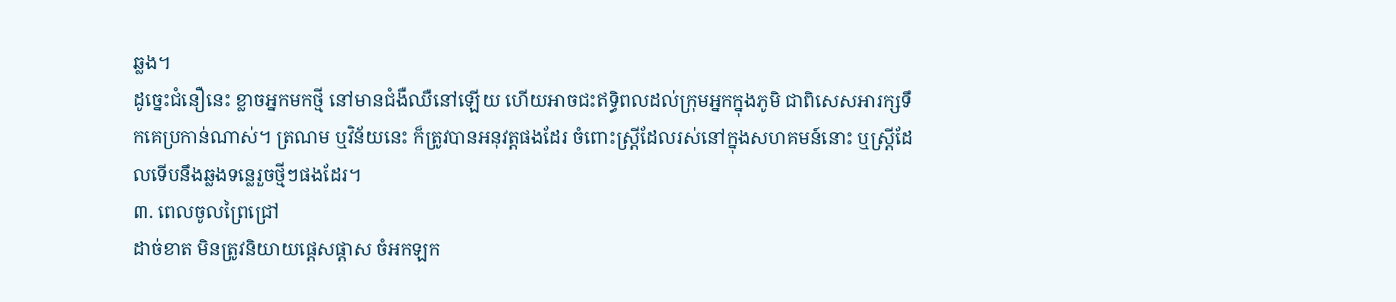ឆ្លង។
ដូច្នេះជំនឿនេះ ខ្លាចអ្នកមកថ្មី នៅមានជំងឺឈឺនៅឡើយ ហើយអាចជះឥទ្ធិពលដល់ក្រុមអ្នកក្នុងភូមិ ជាពិសេសអារក្សទឹកគេប្រកាន់ណាស់។ ត្រណម ឬវិន័យនេះ ក៏ត្រូវបានអនុវត្តផងដែរ ចំពោះស្ត្រីដែលរស់នៅក្នុងសហគមន៍នោះ ឬស្ត្រីដែលទើបនឹងឆ្លងទន្លេរួចថ្មីៗផងដែរ។
៣. ពេលចូលព្រៃជ្រៅ
ដាច់ខាត មិនត្រូវនិយាយផ្ដេសផ្ដាស ចំអកឡក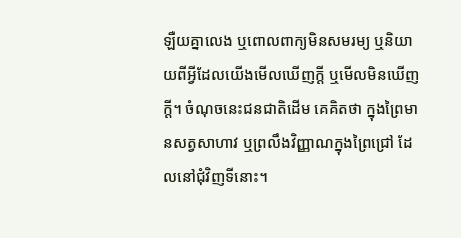ឡឺយគ្នាលេង ឬពោលពាក្យមិនសមរម្យ ឬនិយាយពីអ្វីដែលយើងមើលឃើញក្តី ឬមើលមិនឃើញក្តី។ ចំណុចនេះជនជាតិដើម គេគិតថា ក្នុងព្រៃមានសត្វសាហាវ ឬព្រលឹងវិញ្ញាណក្នុងព្រៃជ្រៅ ដែលនៅជុំវិញទីនោះ។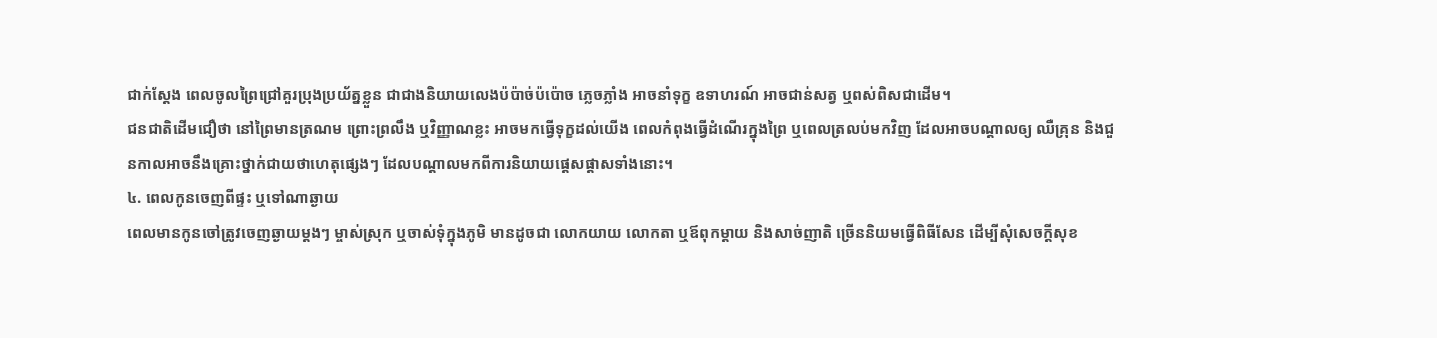ជាក់ស្ដែង ពេលចូលព្រៃជ្រៅគួរប្រុងប្រយ័ត្នខ្លួន ជាជាងនិយាយលេងប៉ប៉ាច់ប៉ប៉ោច ភ្លេចភ្លាំង អាចនាំទុក្ខ ឧទាហរណ៍ អាចជាន់សត្វ ឬពស់ពិសជាដើម។
ជនជាតិដើមជឿថា នៅព្រៃមានត្រណម ព្រោះព្រលឹង ឬវិញ្ញាណខ្លះ អាចមកធ្វើទុក្ខដល់យើង ពេលកំពុងធ្វើដំណើរក្នុងព្រៃ ឬពេលត្រលប់មកវិញ ដែលអាចបណ្ដាលឲ្យ ឈឺគ្រុន និងជួនកាលអាចនឹងគ្រោះថ្នាក់ជាយថាហេតុផ្សេងៗ ដែលបណ្ដាលមកពីការនិយាយផ្ដេសផ្ដាសទាំងនោះ។
៤. ពេលកូនចេញពីផ្ទះ ឬទៅណាឆ្ងាយ
ពេលមានកូនចៅត្រូវចេញឆ្ងាយម្ដងៗ ម្ចាស់ស្រុក ឬចាស់ទុំក្នុងភូមិ មានដូចជា លោកយាយ លោកតា ឬឪពុកម្ដាយ និងសាច់ញាតិ ច្រើននិយមធ្វើពិធីសែន ដើម្បីសុំសេចក្ដីសុខ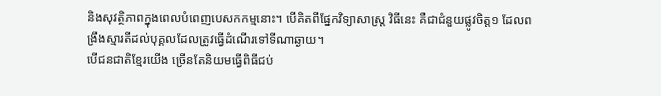និងសុវត្ថិភាពក្នុងពេលបំពេញបេសកកម្មនោះ។ បើគិតពីផ្នែកវិទ្យាសាស្ត្រ វិធីនេះ គឺជាជំនួយផ្លូវចិត្ត១ ដែលពង្រឹងស្មារតីដល់បុគ្គលដែលត្រូវធ្វើដំណើរទៅទីណាឆ្ងាយ។
បើជនជាតិខ្មែរយើង ច្រើនតែនិយមធ្វើពិធីជប់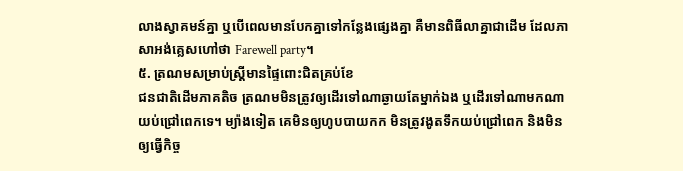លាងស្វាគមន៍គ្នា ឬបើពេលមានបែកគ្នាទៅកន្លែងផ្សេងគ្នា គឺមានពិធីលាគ្នាជាដើម ដែលភាសាអង់គ្លេសហៅថា Farewell party។
៥. ត្រណមសម្រាប់ស្ត្រីមានផ្ទៃពោះជិតគ្រប់ខែ
ជនជាតិដើមភាគតិច ត្រណមមិនត្រូវឲ្យដើរទៅណាឆ្ងាយតែម្នាក់ឯង ឬដើរទៅណាមកណាយប់ជ្រៅពេកទេ។ ម្យ៉ាងទៀត គេមិនឲ្យហូបបាយកក មិនត្រូវងូតទឹកយប់ជ្រៅពេក និងមិនឲ្យធ្វើកិច្ច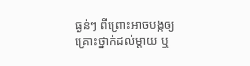ធ្ងន់ៗ ពីព្រោះអាចបង្កឲ្យគ្រោះថ្នាក់ដល់ម្ដាយ ឬ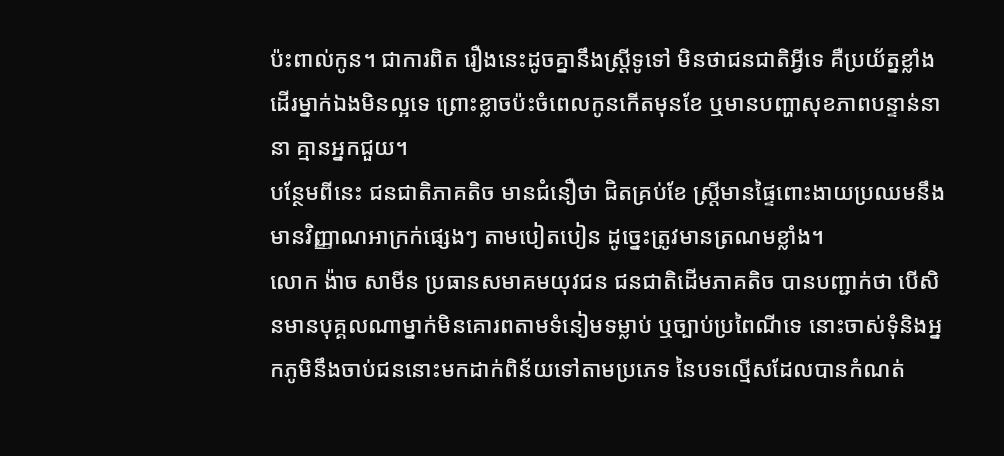ប៉ះពាល់កូន។ ជាការពិត រឿងនេះដូចគ្នានឹងស្ត្រីទូទៅ មិនថាជនជាតិអ្វីទេ គឺប្រយ័ត្នខ្លាំង ដើរម្នាក់ឯងមិនល្អទេ ព្រោះខ្លាចប៉ះចំពេលកូនកើតមុនខែ ឬមានបញ្ហាសុខភាពបន្ទាន់នានា គ្មានអ្នកជួយ។
បន្ថែមពីនេះ ជនជាតិភាគតិច មានជំនឿថា ជិតគ្រប់ខែ ស្ត្រីមានផ្ទៃពោះងាយប្រឈមនឹងមានវិញ្ញាណអាក្រក់ផ្សេងៗ តាមបៀតបៀន ដូច្នេះត្រូវមានត្រណមខ្លាំង។
លោក ង៉ាច សាមីន ប្រធានសមាគមយុវជន ជនជាតិដើមភាគតិច បានបញ្ជាក់ថា បើសិនមានបុគ្គលណាម្នាក់មិនគោរពតាមទំនៀមទម្លាប់ ឬច្បាប់ប្រពៃណីទេ នោះចាស់ទុំនិងអ្នកភូមិនឹងចាប់ជននោះមកដាក់ពិន័យទៅតាមប្រភេទ នៃបទល្មើសដែលបានកំណត់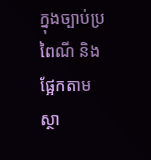ក្នុងច្បាប់ប្រពៃណី និងផ្អែកតាមស្ថា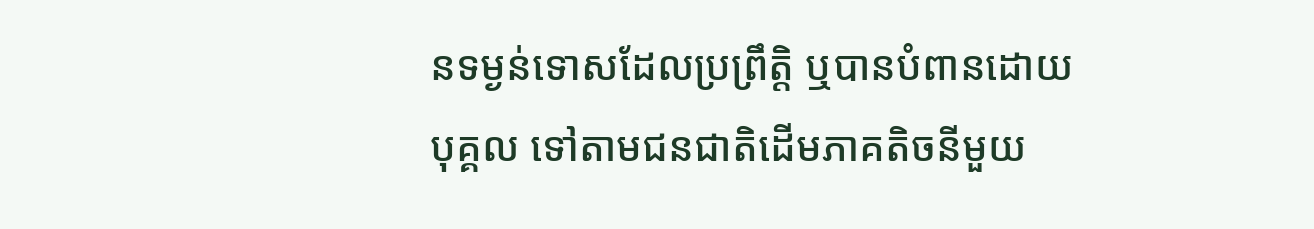នទម្ងន់ទោសដែលប្រព្រឹត្តិ ឬបានបំពានដោយបុគ្គល ទៅតាមជនជាតិដើមភាគតិចនីមួយ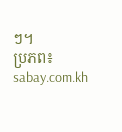ៗ។
ប្រភព៖ sabay.com.kh